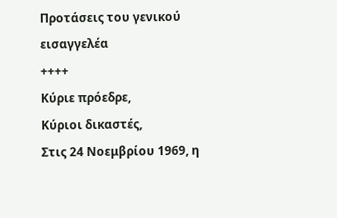Προτάσεις του γενικού εισαγγελέα
++++
Κύριε πρόεδρε,
Κύριοι δικαστές,
Στις 24 Νοεμβρίου 1969, η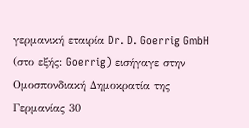γερμανική εταιρία Dr. D. Goerrig GmbH (στο εξής: Goerrig) εισήγαγε στην Ομοσπονδιακή Δημοκρατία της Γερμανίας 30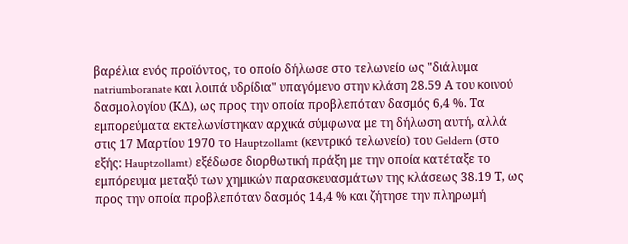βαρέλια ενός προϊόντος, το οποίο δήλωσε στο τελωνείο ως "διάλυμα natriumboranate και λοιπά υδρίδια" υπαγόμενο στην κλάση 28.59 Α του κοινού δασμολογίου (ΚΔ), ως προς την οποία προβλεπόταν δασμός 6,4 %. Τα εμπορεύματα εκτελωνίστηκαν αρχικά σύμφωνα με τη δήλωση αυτή, αλλά στις 17 Μαρτίου 1970 το Hauptzollamt (κεντρικό τελωνείο) του Geldern (στο εξής: Hauptzollamt) εξέδωσε διορθωτική πράξη με την οποία κατέταξε το εμπόρευμα μεταξύ των χημικών παρασκευασμάτων της κλάσεως 38.19 Τ, ως προς την οποία προβλεπόταν δασμός 14,4 % και ζήτησε την πληρωμή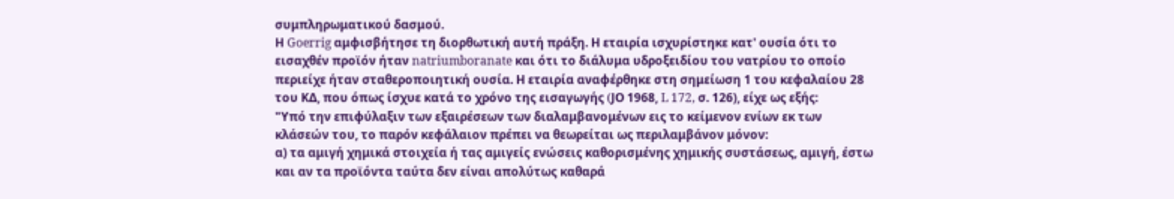συμπληρωματικού δασμού.
Η Goerrig αμφισβήτησε τη διορθωτική αυτή πράξη. Η εταιρία ισχυρίστηκε κατ' ουσία ότι το εισαχθέν προϊόν ήταν natriumboranate και ότι το διάλυμα υδροξειδίου του νατρίου το οποίο περιείχε ήταν σταθεροποιητική ουσία. Η εταιρία αναφέρθηκε στη σημείωση 1 του κεφαλαίου 28 του ΚΔ, που όπως ίσχυε κατά το χρόνο της εισαγωγής (JΟ 1968, L 172, σ. 126), είχε ως εξής:
"Υπό την επιφύλαξιν των εξαιρέσεων των διαλαμβανομένων εις το κείμενον ενίων εκ των κλάσεών του, το παρόν κεφάλαιον πρέπει να θεωρείται ως περιλαμβάνον μόνον:
α) τα αμιγή χημικά στοιχεία ή τας αμιγείς ενώσεις καθορισμένης χημικής συστάσεως, αμιγή, έστω και αν τα προϊόντα ταύτα δεν είναι απολύτως καθαρά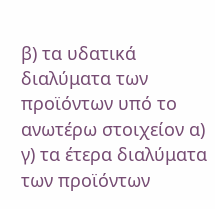β) τα υδατικά διαλύματα των προϊόντων υπό το ανωτέρω στοιχείον α)
γ) τα έτερα διαλύματα των προϊόντων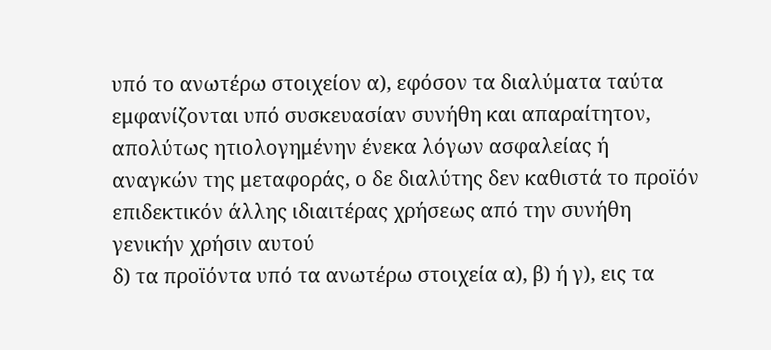υπό το ανωτέρω στοιχείον α), εφόσον τα διαλύματα ταύτα εμφανίζονται υπό συσκευασίαν συνήθη και απαραίτητον, απολύτως ητιολογημένην ένεκα λόγων ασφαλείας ή αναγκών της μεταφοράς, ο δε διαλύτης δεν καθιστά το προϊόν επιδεκτικόν άλλης ιδιαιτέρας χρήσεως από την συνήθη γενικήν χρήσιν αυτού
δ) τα προϊόντα υπό τα ανωτέρω στοιχεία α), β) ή γ), εις τα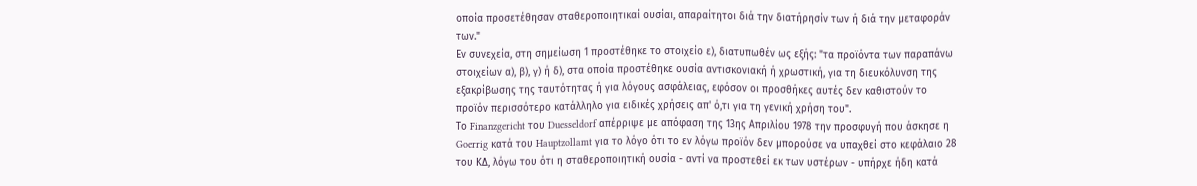οποία προσετέθησαν σταθεροποιητικαί ουσίαι, απαραίτητοι διά την διατήρησίν των ή διά την μεταφοράν των."
Εν συνεχεία, στη σημείωση 1 προστέθηκε το στοιχείο ε), διατυπωθέν ως εξής: "τα προϊόντα των παραπάνω στοιχείων α), β), γ) ή δ), στα οποία προστέθηκε ουσία αντισκονιακή ή χρωστική, για τη διευκόλυνση της εξακρίβωσης της ταυτότητας ή για λόγους ασφάλειας, εφόσον οι προσθήκες αυτές δεν καθιστούν το προϊόν περισσότερο κατάλληλο για ειδικές χρήσεις απ' ό,τι για τη γενική χρήση του".
Το Finanzgericht του Duesseldorf απέρριψε με απόφαση της 13ης Απριλίου 1978 την προσφυγή που άσκησε η Goerrig κατά του Hauptzollamt για το λόγο ότι το εν λόγω προϊόν δεν μπορούσε να υπαχθεί στο κεφάλαιο 28 του ΚΔ, λόγω του ότι η σταθεροποιητική ουσία - αντί να προστεθεί εκ των υστέρων - υπήρχε ήδη κατά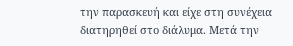την παρασκευή και είχε στη συνέχεια διατηρηθεί στο διάλυμα. Μετά την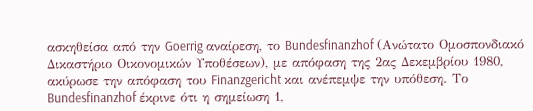ασκηθείσα από την Goerrig αναίρεση, το Bundesfinanzhof (Ανώτατο Ομοσπονδιακό Δικαστήριο Οικονομικών Υποθέσεων), με απόφαση της 2ας Δεκεμβρίου 1980, ακύρωσε την απόφαση του Finanzgericht και ανέπεμψε την υπόθεση. Το Bundesfinanzhof έκρινε ότι η σημείωση 1,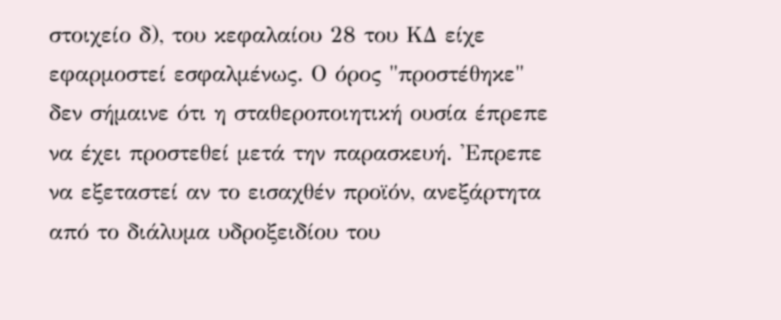στοιχείο δ), του κεφαλαίου 28 του ΚΔ είχε εφαρμοστεί εσφαλμένως. Ο όρος "προστέθηκε" δεν σήμαινε ότι η σταθεροποιητική ουσία έπρεπε να έχει προστεθεί μετά την παρασκευή. 'Επρεπε να εξεταστεί αν το εισαχθέν προϊόν, ανεξάρτητα από το διάλυμα υδροξειδίου του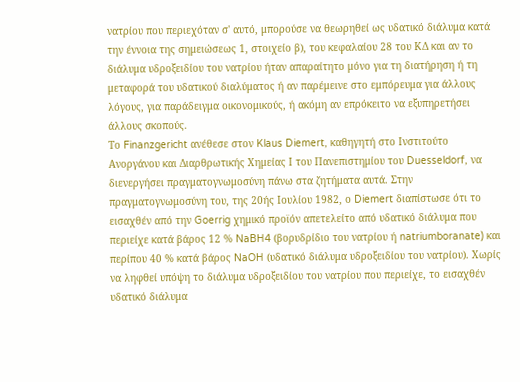νατρίου που περιεχόταν σ' αυτό, μπορούσε να θεωρηθεί ως υδατικό διάλυμα κατά την έννοια της σημειώσεως 1, στοιχείο β), του κεφαλαίου 28 του ΚΔ και αν το διάλυμα υδροξειδίου του νατρίου ήταν απαραίτητο μόνο για τη διατήρηση ή τη μεταφορά του υδατικού διαλύματος ή αν παρέμεινε στο εμπόρευμα για άλλους λόγους, για παράδειγμα οικονομικούς, ή ακόμη αν επρόκειτο να εξυπηρετήσει άλλους σκοπούς.
Το Finanzgericht ανέθεσε στον Klaus Diemert, καθηγητή στο Ινστιτούτο Ανοργάνου και Διαρθρωτικής Χημείας Ι του Πανεπιστημίου του Duesseldorf, να διενεργήσει πραγματογνωμοσύνη πάνω στα ζητήματα αυτά. Στην πραγματογνωμοσύνη του, της 20ής Ιουλίου 1982, ο Diemert διαπίστωσε ότι το εισαχθέν από την Goerrig χημικό προϊόν απετελείτο από υδατικό διάλυμα που περιείχε κατά βάρος 12 % NaBH4 (βορυδρίδιο του νατρίου ή natriumboranate) και περίπου 40 % κατά βάρος NaOH (υδατικό διάλυμα υδροξειδίου του νατρίου). Χωρίς να ληφθεί υπόψη το διάλυμα υδροξειδίου του νατρίου που περιείχε, το εισαχθέν υδατικό διάλυμα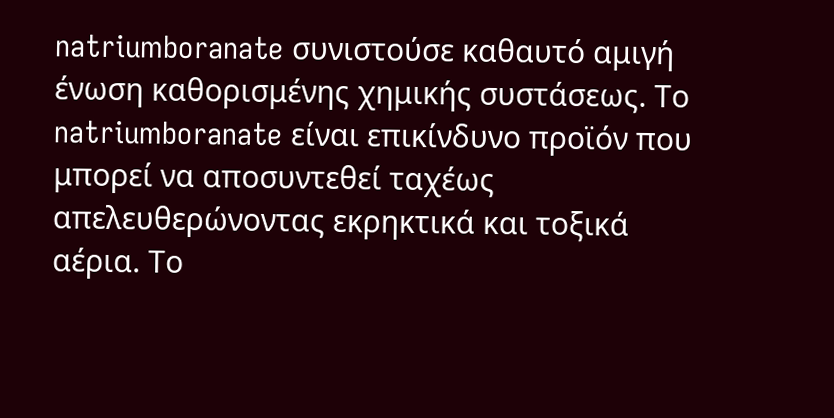natriumboranate συνιστούσε καθαυτό αμιγή ένωση καθορισμένης χημικής συστάσεως. Το natriumboranate είναι επικίνδυνο προϊόν που μπορεί να αποσυντεθεί ταχέως απελευθερώνοντας εκρηκτικά και τοξικά αέρια. Το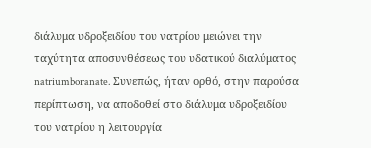διάλυμα υδροξειδίου του νατρίου μειώνει την ταχύτητα αποσυνθέσεως του υδατικού διαλύματος natriumboranate. Συνεπώς, ήταν ορθό, στην παρούσα περίπτωση, να αποδοθεί στο διάλυμα υδροξειδίου του νατρίου η λειτουργία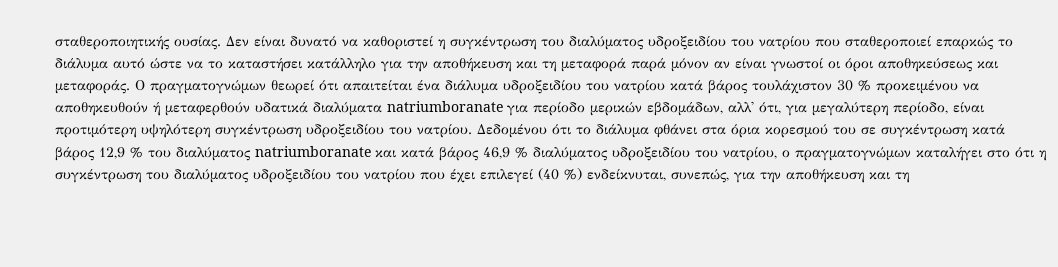σταθεροποιητικής ουσίας. Δεν είναι δυνατό να καθοριστεί η συγκέντρωση του διαλύματος υδροξειδίου του νατρίου που σταθεροποιεί επαρκώς το διάλυμα αυτό ώστε να το καταστήσει κατάλληλο για την αποθήκευση και τη μεταφορά παρά μόνον αν είναι γνωστοί οι όροι αποθηκεύσεως και μεταφοράς. Ο πραγματογνώμων θεωρεί ότι απαιτείται ένα διάλυμα υδροξειδίου του νατρίου κατά βάρος τουλάχιστον 30 % προκειμένου να αποθηκευθούν ή μεταφερθούν υδατικά διαλύματα natriumboranate για περίοδο μερικών εβδομάδων, αλλ' ότι, για μεγαλύτερη περίοδο, είναι προτιμότερη υψηλότερη συγκέντρωση υδροξειδίου του νατρίου. Δεδομένου ότι το διάλυμα φθάνει στα όρια κορεσμού του σε συγκέντρωση κατά βάρος 12,9 % του διαλύματος natriumboranate και κατά βάρος 46,9 % διαλύματος υδροξειδίου του νατρίου, ο πραγματογνώμων καταλήγει στο ότι η συγκέντρωση του διαλύματος υδροξειδίου του νατρίου που έχει επιλεγεί (40 %) ενδείκνυται, συνεπώς, για την αποθήκευση και τη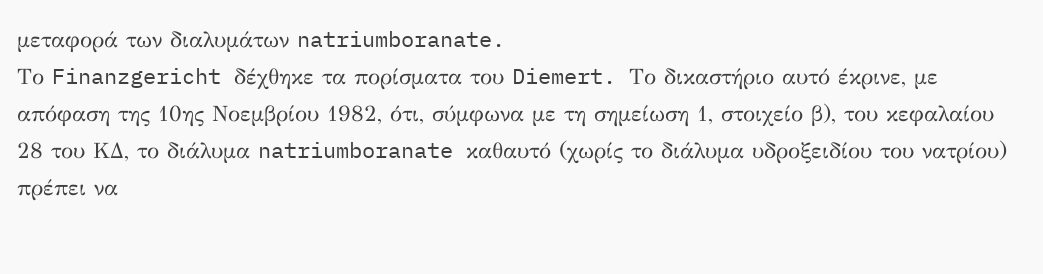μεταφορά των διαλυμάτων natriumboranate.
Το Finanzgericht δέχθηκε τα πορίσματα του Diemert. Το δικαστήριο αυτό έκρινε, με απόφαση της 10ης Νοεμβρίου 1982, ότι, σύμφωνα με τη σημείωση 1, στοιχείο β), του κεφαλαίου 28 του ΚΔ, το διάλυμα natriumboranate καθαυτό (χωρίς το διάλυμα υδροξειδίου του νατρίου) πρέπει να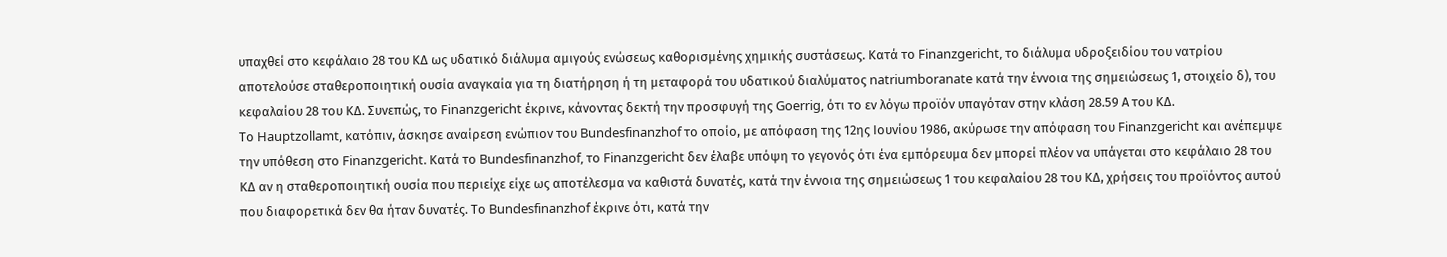υπαχθεί στο κεφάλαιο 28 του ΚΔ ως υδατικό διάλυμα αμιγούς ενώσεως καθορισμένης χημικής συστάσεως. Κατά το Finanzgericht, το διάλυμα υδροξειδίου του νατρίου αποτελούσε σταθεροποιητική ουσία αναγκαία για τη διατήρηση ή τη μεταφορά του υδατικού διαλύματος natriumboranate κατά την έννοια της σημειώσεως 1, στοιχείο δ), του κεφαλαίου 28 του ΚΔ. Συνεπώς, το Finanzgericht έκρινε, κάνοντας δεκτή την προσφυγή της Goerrig, ότι το εν λόγω προϊόν υπαγόταν στην κλάση 28.59 Α του ΚΔ.
Το Hauptzollamt, κατόπιν, άσκησε αναίρεση ενώπιον του Bundesfinanzhof το οποίο, με απόφαση της 12ης Ιουνίου 1986, ακύρωσε την απόφαση του Finanzgericht και ανέπεμψε την υπόθεση στο Finanzgericht. Κατά το Bundesfinanzhof, το Finanzgericht δεν έλαβε υπόψη το γεγονός ότι ένα εμπόρευμα δεν μπορεί πλέον να υπάγεται στο κεφάλαιο 28 του ΚΔ αν η σταθεροποιητική ουσία που περιείχε είχε ως αποτέλεσμα να καθιστά δυνατές, κατά την έννοια της σημειώσεως 1 του κεφαλαίου 28 του ΚΔ, χρήσεις του προϊόντος αυτού που διαφορετικά δεν θα ήταν δυνατές. Το Bundesfinanzhof έκρινε ότι, κατά την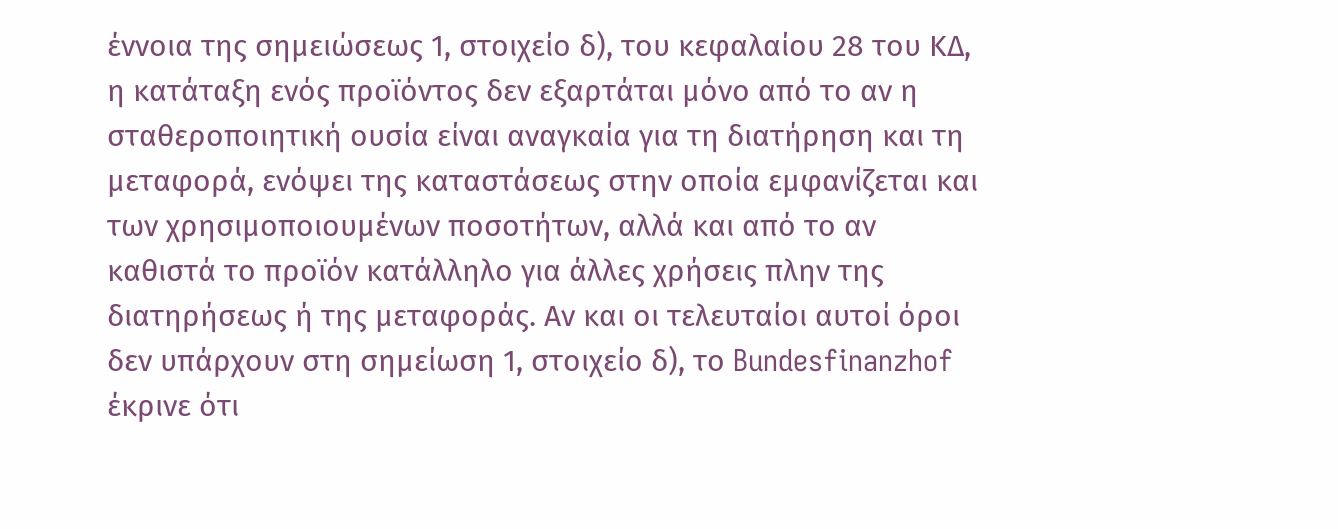έννοια της σημειώσεως 1, στοιχείο δ), του κεφαλαίου 28 του ΚΔ, η κατάταξη ενός προϊόντος δεν εξαρτάται μόνο από το αν η σταθεροποιητική ουσία είναι αναγκαία για τη διατήρηση και τη μεταφορά, ενόψει της καταστάσεως στην οποία εμφανίζεται και των χρησιμοποιουμένων ποσοτήτων, αλλά και από το αν καθιστά το προϊόν κατάλληλο για άλλες χρήσεις πλην της διατηρήσεως ή της μεταφοράς. Αν και οι τελευταίοι αυτοί όροι δεν υπάρχουν στη σημείωση 1, στοιχείο δ), το Bundesfinanzhof έκρινε ότι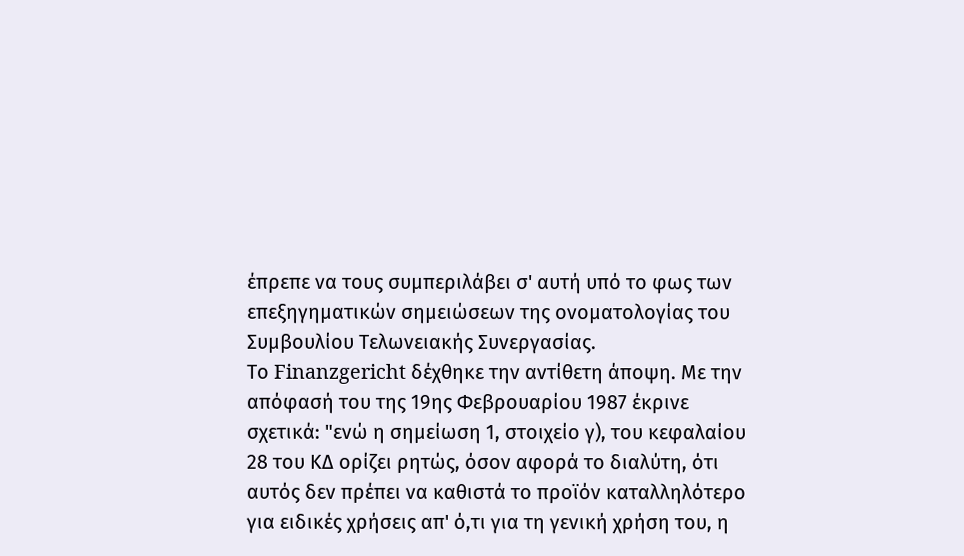έπρεπε να τους συμπεριλάβει σ' αυτή υπό το φως των επεξηγηματικών σημειώσεων της ονοματολογίας του Συμβουλίου Τελωνειακής Συνεργασίας.
Το Finanzgericht δέχθηκε την αντίθετη άποψη. Με την απόφασή του της 19ης Φεβρουαρίου 1987 έκρινε σχετικά: "ενώ η σημείωση 1, στοιχείο γ), του κεφαλαίου 28 του ΚΔ ορίζει ρητώς, όσον αφορά το διαλύτη, ότι αυτός δεν πρέπει να καθιστά το προϊόν καταλληλότερο για ειδικές χρήσεις απ' ό,τι για τη γενική χρήση του, η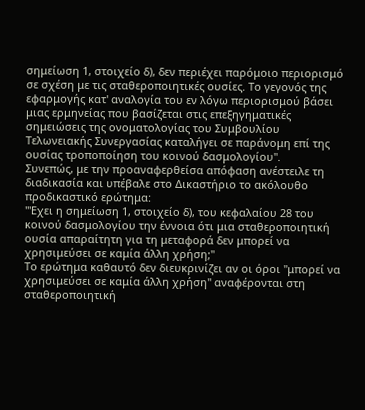σημείωση 1, στοιχείο δ), δεν περιέχει παρόμοιο περιορισμό σε σχέση με τις σταθεροποιητικές ουσίες. Το γεγονός της εφαρμογής κατ' αναλογία του εν λόγω περιορισμού βάσει μιας ερμηνείας που βασίζεται στις επεξηγηματικές σημειώσεις της ονοματολογίας του Συμβουλίου Τελωνειακής Συνεργασίας καταλήγει σε παράνομη επί της ουσίας τροποποίηση του κοινού δασμολογίου".
Συνεπώς, με την προαναφερθείσα απόφαση ανέστειλε τη διαδικασία και υπέβαλε στο Δικαστήριο το ακόλουθο προδικαστικό ερώτημα:
"'Εχει η σημείωση 1, στοιχείο δ), του κεφαλαίου 28 του κοινού δασμολογίου την έννοια ότι μια σταθεροποιητική ουσία απαραίτητη για τη μεταφορά δεν μπορεί να χρησιμεύσει σε καμία άλλη χρήση;"
Το ερώτημα καθαυτό δεν διευκρινίζει αν οι όροι "μπορεί να χρησιμεύσει σε καμία άλλη χρήση" αναφέρονται στη σταθεροποιητική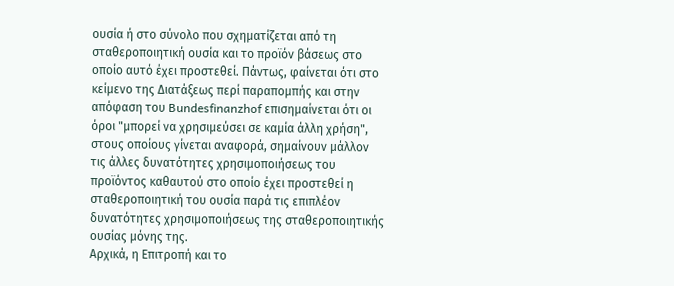ουσία ή στο σύνολο που σχηματίζεται από τη σταθεροποιητική ουσία και το προϊόν βάσεως στο οποίο αυτό έχει προστεθεί. Πάντως, φαίνεται ότι στο κείμενο της Διατάξεως περί παραπομπής και στην απόφαση του Bundesfinanzhof επισημαίνεται ότι οι όροι "μπορεί να χρησιμεύσει σε καμία άλλη χρήση", στους οποίους γίνεται αναφορά, σημαίνουν μάλλον τις άλλες δυνατότητες χρησιμοποιήσεως του προϊόντος καθαυτού στο οποίο έχει προστεθεί η σταθεροποιητική του ουσία παρά τις επιπλέον δυνατότητες χρησιμοποιήσεως της σταθεροποιητικής ουσίας μόνης της.
Αρχικά, η Επιτροπή και το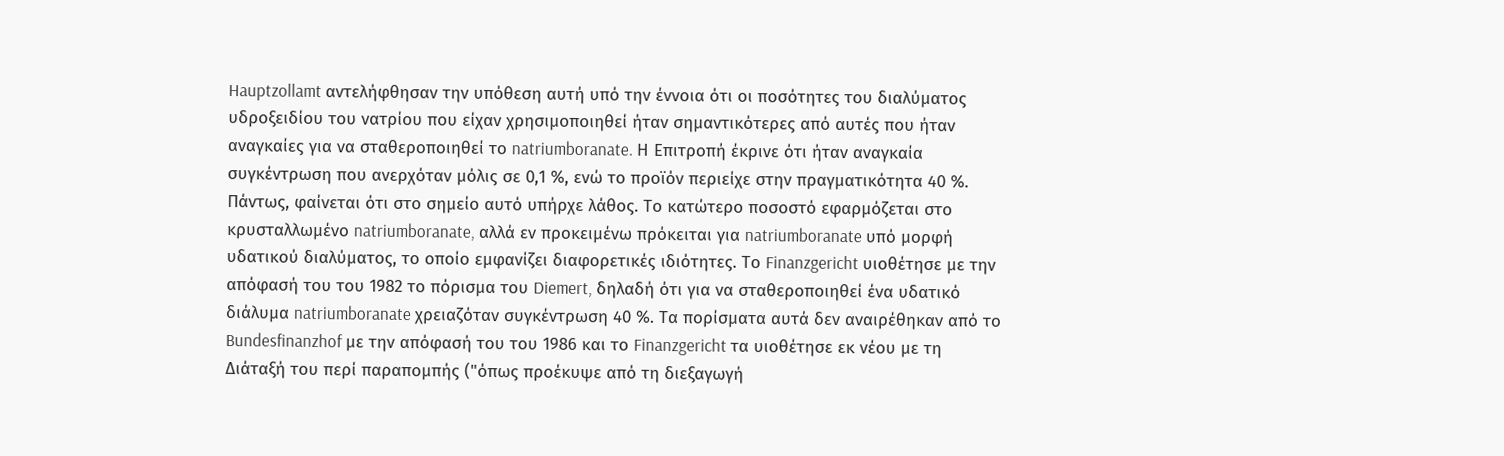Hauptzollamt αντελήφθησαν την υπόθεση αυτή υπό την έννοια ότι οι ποσότητες του διαλύματος υδροξειδίου του νατρίου που είχαν χρησιμοποιηθεί ήταν σημαντικότερες από αυτές που ήταν αναγκαίες για να σταθεροποιηθεί το natriumboranate. Η Επιτροπή έκρινε ότι ήταν αναγκαία συγκέντρωση που ανερχόταν μόλις σε 0,1 %, ενώ το προϊόν περιείχε στην πραγματικότητα 40 %. Πάντως, φαίνεται ότι στο σημείο αυτό υπήρχε λάθος. Το κατώτερο ποσοστό εφαρμόζεται στο κρυσταλλωμένο natriumboranate, αλλά εν προκειμένω πρόκειται για natriumboranate υπό μορφή υδατικού διαλύματος, το οποίο εμφανίζει διαφορετικές ιδιότητες. Το Finanzgericht υιοθέτησε με την απόφασή του του 1982 το πόρισμα του Diemert, δηλαδή ότι για να σταθεροποιηθεί ένα υδατικό διάλυμα natriumboranate χρειαζόταν συγκέντρωση 40 %. Τα πορίσματα αυτά δεν αναιρέθηκαν από το Bundesfinanzhof με την απόφασή του του 1986 και το Finanzgericht τα υιοθέτησε εκ νέου με τη Διάταξή του περί παραπομπής ("όπως προέκυψε από τη διεξαγωγή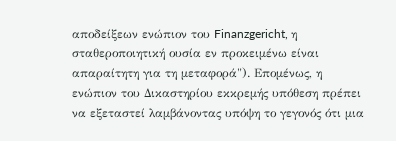αποδείξεων ενώπιον του Finanzgericht, η σταθεροποιητική ουσία εν προκειμένω είναι απαραίτητη για τη μεταφορά"). Επομένως, η ενώπιον του Δικαστηρίου εκκρεμής υπόθεση πρέπει να εξεταστεί λαμβάνοντας υπόψη το γεγονός ότι μια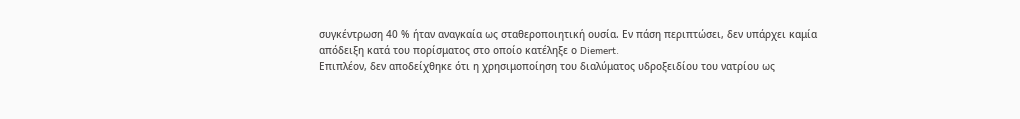συγκέντρωση 40 % ήταν αναγκαία ως σταθεροποιητική ουσία. Εν πάση περιπτώσει, δεν υπάρχει καμία απόδειξη κατά του πορίσματος στο οποίο κατέληξε ο Diemert.
Επιπλέον, δεν αποδείχθηκε ότι η χρησιμοποίηση του διαλύματος υδροξειδίου του νατρίου ως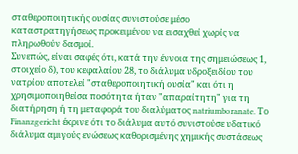σταθεροποιητικής ουσίας συνιστούσε μέσο καταστρατηγήσεως προκειμένου να εισαχθεί χωρίς να πληρωθούν δασμοί.
Συνεπώς, είναι σαφές ότι, κατά την έννοια της σημειώσεως 1, στοιχείο δ), του κεφαλαίου 28, το διάλυμα υδροξειδίου του νατρίου αποτελεί "σταθεροποιητική ουσία" και ότι η χρησιμοποιηθείσα ποσότητα ήταν "απαραίτητη" για τη διατήρηση ή τη μεταφορά του διαλύματος natriumboranate. Το Finanzgericht έκρινε ότι το διάλυμα αυτό συνιστούσε υδατικό διάλυμα αμιγούς ενώσεως καθορισμένης χημικής συστάσεως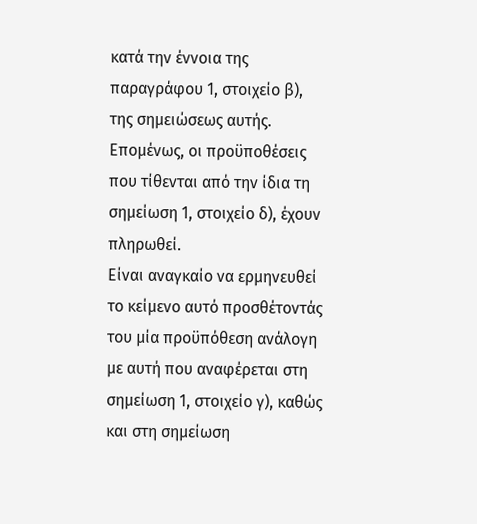κατά την έννοια της παραγράφου 1, στοιχείο β), της σημειώσεως αυτής. Επομένως, οι προϋποθέσεις που τίθενται από την ίδια τη σημείωση 1, στοιχείο δ), έχουν πληρωθεί.
Είναι αναγκαίο να ερμηνευθεί το κείμενο αυτό προσθέτοντάς του μία προϋπόθεση ανάλογη με αυτή που αναφέρεται στη σημείωση 1, στοιχείο γ), καθώς και στη σημείωση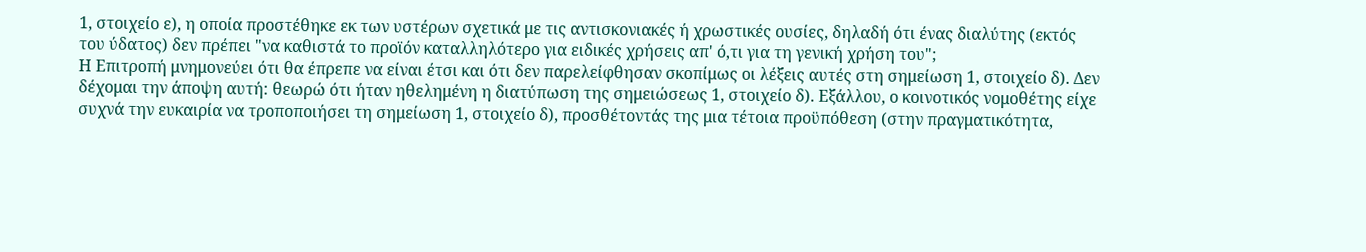1, στοιχείο ε), η οποία προστέθηκε εκ των υστέρων σχετικά με τις αντισκονιακές ή χρωστικές ουσίες, δηλαδή ότι ένας διαλύτης (εκτός του ύδατος) δεν πρέπει "να καθιστά το προϊόν καταλληλότερο για ειδικές χρήσεις απ' ό,τι για τη γενική χρήση του";
Η Επιτροπή μνημονεύει ότι θα έπρεπε να είναι έτσι και ότι δεν παρελείφθησαν σκοπίμως οι λέξεις αυτές στη σημείωση 1, στοιχείο δ). Δεν δέχομαι την άποψη αυτή: θεωρώ ότι ήταν ηθελημένη η διατύπωση της σημειώσεως 1, στοιχείο δ). Εξάλλου, ο κοινοτικός νομοθέτης είχε συχνά την ευκαιρία να τροποποιήσει τη σημείωση 1, στοιχείο δ), προσθέτοντάς της μια τέτοια προϋπόθεση (στην πραγματικότητα,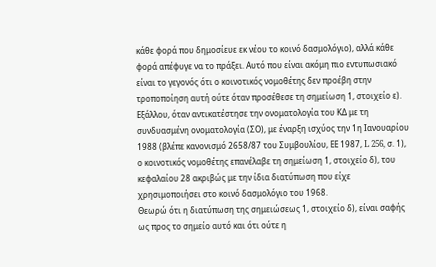κάθε φορά που δημοσίευε εκ νέου το κοινό δασμολόγιο), αλλά κάθε φορά απέφυγε να το πράξει. Αυτό που είναι ακόμη πιο εντυπωσιακό είναι το γεγονός ότι ο κοινοτικός νομοθέτης δεν προέβη στην τροποποίηση αυτή ούτε όταν προσέθεσε τη σημείωση 1, στοιχείο ε). Εξάλλου, όταν αντικατέστησε την ονοματολογία του ΚΔ με τη συνδυασμένη ονοματολογία (ΣΟ), με έναρξη ισχύος την 1η Ιανουαρίου 1988 (βλέπε κανονισμό 2658/87 του Συμβουλίου, ΕΕ 1987, L 256, σ. 1), ο κοινοτικός νομοθέτης επανέλαβε τη σημείωση 1, στοιχείο δ), του κεφαλαίου 28 ακριβώς με την ίδια διατύπωση που είχε χρησιμοποιήσει στο κοινό δασμολόγιο του 1968.
Θεωρώ ότι η διατύπωση της σημειώσεως 1, στοιχείο δ), είναι σαφής ως προς το σημείο αυτό και ότι ούτε η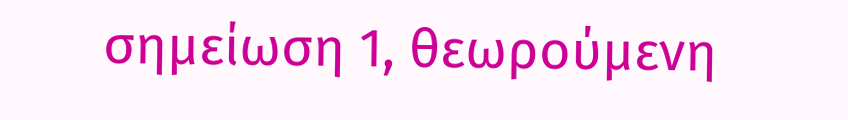σημείωση 1, θεωρούμενη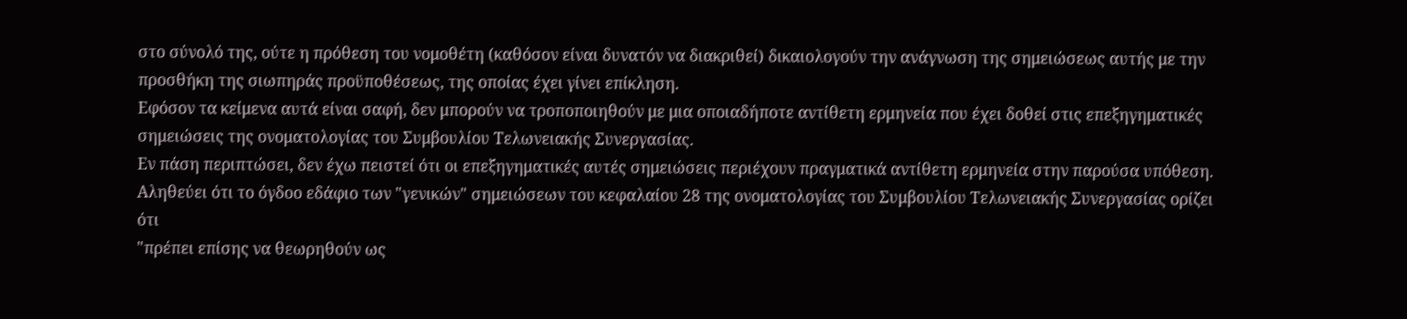στο σύνολό της, ούτε η πρόθεση του νομοθέτη (καθόσον είναι δυνατόν να διακριθεί) δικαιολογούν την ανάγνωση της σημειώσεως αυτής με την προσθήκη της σιωπηράς προϋποθέσεως, της οποίας έχει γίνει επίκληση.
Εφόσον τα κείμενα αυτά είναι σαφή, δεν μπορούν να τροποποιηθούν με μια οποιαδήποτε αντίθετη ερμηνεία που έχει δοθεί στις επεξηγηματικές σημειώσεις της ονοματολογίας του Συμβουλίου Τελωνειακής Συνεργασίας.
Εν πάση περιπτώσει, δεν έχω πειστεί ότι οι επεξηγηματικές αυτές σημειώσεις περιέχουν πραγματικά αντίθετη ερμηνεία στην παρούσα υπόθεση. Αληθεύει ότι το όγδοο εδάφιο των "γενικών" σημειώσεων του κεφαλαίου 28 της ονοματολογίας του Συμβουλίου Τελωνειακής Συνεργασίας ορίζει ότι
"πρέπει επίσης να θεωρηθούν ως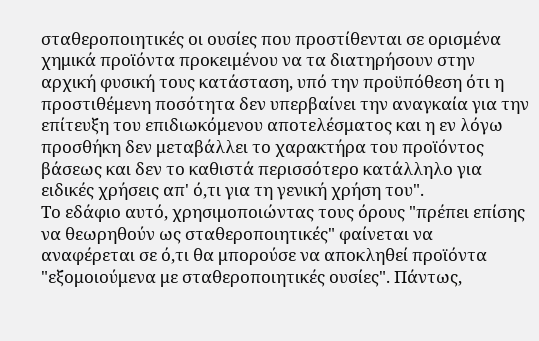σταθεροποιητικές οι ουσίες που προστίθενται σε ορισμένα χημικά προϊόντα προκειμένου να τα διατηρήσουν στην αρχική φυσική τους κατάσταση, υπό την προϋπόθεση ότι η προστιθέμενη ποσότητα δεν υπερβαίνει την αναγκαία για την επίτευξη του επιδιωκόμενου αποτελέσματος και η εν λόγω προσθήκη δεν μεταβάλλει το χαρακτήρα του προϊόντος βάσεως και δεν το καθιστά περισσότερο κατάλληλο για ειδικές χρήσεις απ' ό,τι για τη γενική χρήση του".
Το εδάφιο αυτό, χρησιμοποιώντας τους όρους "πρέπει επίσης να θεωρηθούν ως σταθεροποιητικές" φαίνεται να αναφέρεται σε ό,τι θα μπορούσε να αποκληθεί προϊόντα "εξομοιούμενα με σταθεροποιητικές ουσίες". Πάντως,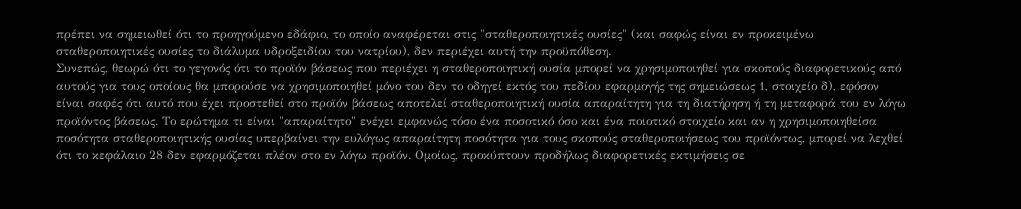πρέπει να σημειωθεί ότι το προηγούμενο εδάφιο, το οποίο αναφέρεται στις "σταθεροποιητικές ουσίες" (και σαφώς είναι εν προκειμένω σταθεροποιητικές ουσίες το διάλυμα υδροξειδίου του νατρίου), δεν περιέχει αυτή την προϋπόθεση.
Συνεπώς, θεωρώ ότι το γεγονός ότι το προϊόν βάσεως που περιέχει η σταθεροποιητική ουσία μπορεί να χρησιμοποιηθεί για σκοπούς διαφορετικούς από αυτούς για τους οποίους θα μπορούσε να χρησιμοποιηθεί μόνο του δεν το οδηγεί εκτός του πεδίου εφαρμογής της σημειώσεως 1, στοιχείο δ), εφόσον είναι σαφές ότι αυτό που έχει προστεθεί στο προϊόν βάσεως αποτελεί σταθεροποιητική ουσία απαραίτητη για τη διατήρηση ή τη μεταφορά του εν λόγω προϊόντος βάσεως. Το ερώτημα τι είναι "απαραίτητο" ενέχει εμφανώς τόσο ένα ποσοτικό όσο και ένα ποιοτικό στοιχείο και αν η χρησιμοποιηθείσα ποσότητα σταθεροποιητικής ουσίας υπερβαίνει την ευλόγως απαραίτητη ποσότητα για τους σκοπούς σταθεροποιήσεως του προϊόντως, μπορεί να λεχθεί ότι το κεφάλαιο 28 δεν εφαρμόζεται πλέον στο εν λόγω προϊόν. Ομοίως, προκύπτουν προδήλως διαφορετικές εκτιμήσεις σε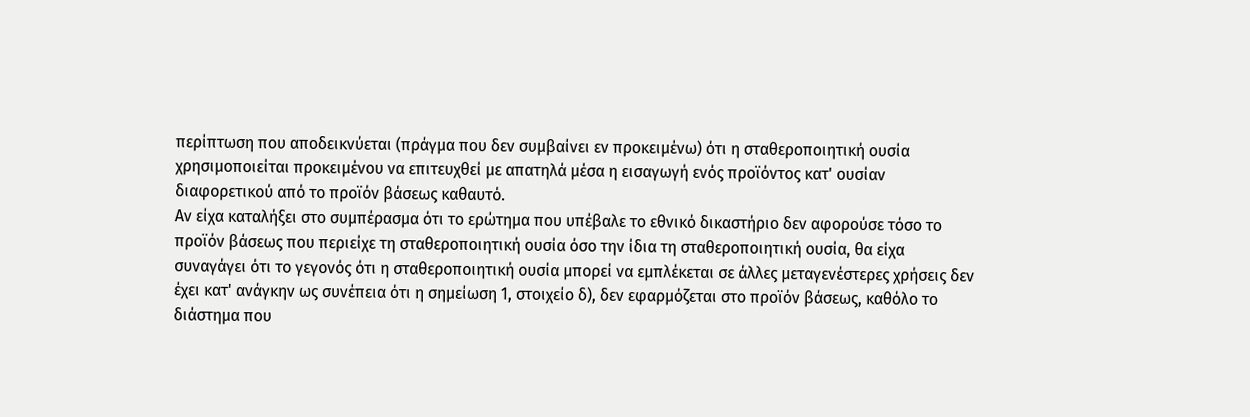περίπτωση που αποδεικνύεται (πράγμα που δεν συμβαίνει εν προκειμένω) ότι η σταθεροποιητική ουσία χρησιμοποιείται προκειμένου να επιτευχθεί με απατηλά μέσα η εισαγωγή ενός προϊόντος κατ' ουσίαν διαφορετικού από το προϊόν βάσεως καθαυτό.
Αν είχα καταλήξει στο συμπέρασμα ότι το ερώτημα που υπέβαλε το εθνικό δικαστήριο δεν αφορούσε τόσο το προϊόν βάσεως που περιείχε τη σταθεροποιητική ουσία όσο την ίδια τη σταθεροποιητική ουσία, θα είχα συναγάγει ότι το γεγονός ότι η σταθεροποιητική ουσία μπορεί να εμπλέκεται σε άλλες μεταγενέστερες χρήσεις δεν έχει κατ' ανάγκην ως συνέπεια ότι η σημείωση 1, στοιχείο δ), δεν εφαρμόζεται στο προϊόν βάσεως, καθόλο το διάστημα που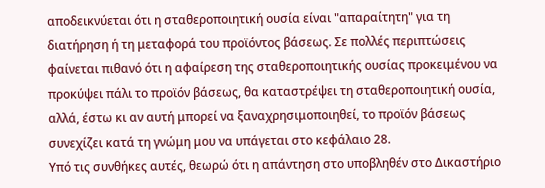αποδεικνύεται ότι η σταθεροποιητική ουσία είναι "απαραίτητη" για τη διατήρηση ή τη μεταφορά του προϊόντος βάσεως. Σε πολλές περιπτώσεις φαίνεται πιθανό ότι η αφαίρεση της σταθεροποιητικής ουσίας προκειμένου να προκύψει πάλι το προϊόν βάσεως, θα καταστρέψει τη σταθεροποιητική ουσία, αλλά, έστω κι αν αυτή μπορεί να ξαναχρησιμοποιηθεί, το προϊόν βάσεως συνεχίζει κατά τη γνώμη μου να υπάγεται στο κεφάλαιο 28.
Υπό τις συνθήκες αυτές, θεωρώ ότι η απάντηση στο υποβληθέν στο Δικαστήριο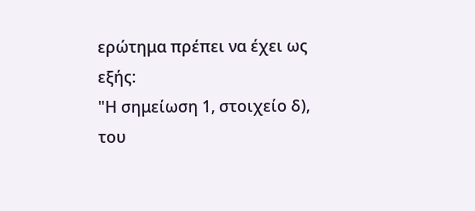ερώτημα πρέπει να έχει ως εξής:
"Η σημείωση 1, στοιχείο δ), του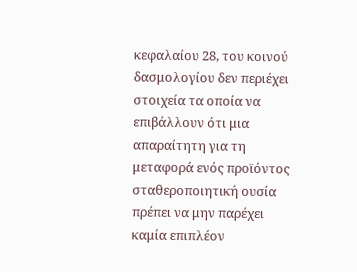κεφαλαίου 28, του κοινού δασμολογίου δεν περιέχει στοιχεία τα οποία να επιβάλλουν ότι μια απαραίτητη για τη μεταφορά ενός προϊόντος σταθεροποιητική ουσία πρέπει να μην παρέχει καμία επιπλέον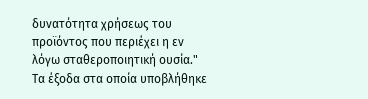δυνατότητα χρήσεως του προϊόντος που περιέχει η εν λόγω σταθεροποιητική ουσία."
Τα έξοδα στα οποία υποβλήθηκε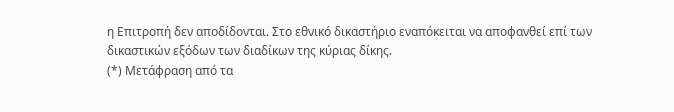η Επιτροπή δεν αποδίδονται. Στο εθνικό δικαστήριο εναπόκειται να αποφανθεί επί των δικαστικών εξόδων των διαδίκων της κύριας δίκης.
(*) Μετάφραση από τα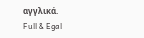αγγλικά.
Full & Egal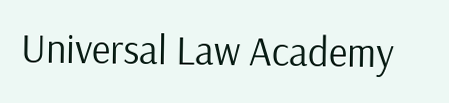Universal Law Academy